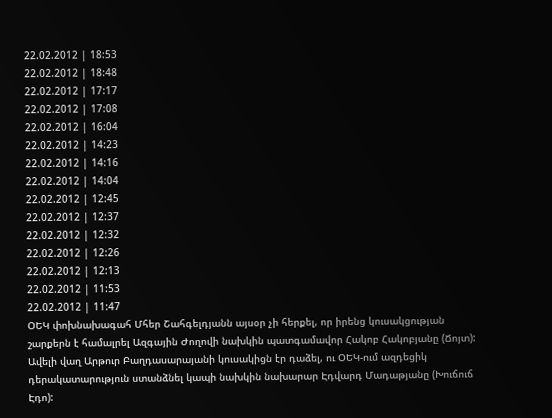22.02.2012 | 18:53
22.02.2012 | 18:48
22.02.2012 | 17:17
22.02.2012 | 17:08
22.02.2012 | 16:04
22.02.2012 | 14:23
22.02.2012 | 14:16
22.02.2012 | 14:04
22.02.2012 | 12:45
22.02.2012 | 12:37
22.02.2012 | 12:32
22.02.2012 | 12:26
22.02.2012 | 12:13
22.02.2012 | 11:53
22.02.2012 | 11:47
ՕԵԿ փոխնախագահ Մհեր Շահգելդյանն այսօր չի հերքել, որ իրենց կուսակցության շարքերն է համալրել Ազգային Ժողովի նախկին պատգամավոր Հակոբ Հակոբյանը (Ճոյտ):
Ավելի վաղ Արթուր Բաղդասարայանի կուսակիցն էր դաձել, ու ՕԵԿ-ում ազդեցիկ դերակատարություն ստանձնել կապի նախկին նախարար Էդվարդ Մադաթյանը (Խուճուճ Էդո):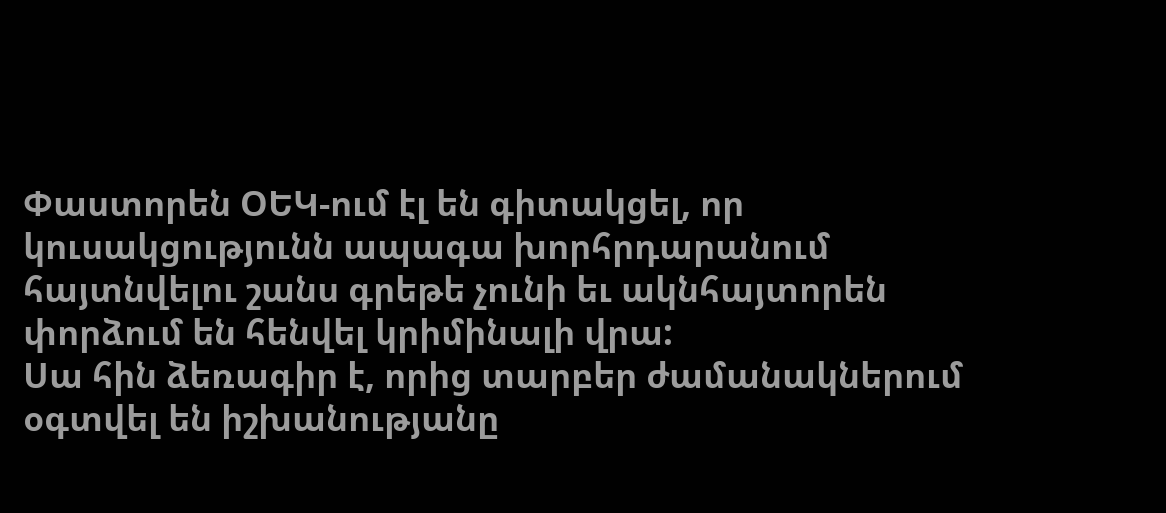Փաստորեն ՕԵԿ-ում էլ են գիտակցել, որ կուսակցությունն ապագա խորհրդարանում հայտնվելու շանս գրեթե չունի եւ ակնհայտորեն փորձում են հենվել կրիմինալի վրա:
Սա հին ձեռագիր է, որից տարբեր ժամանակներում օգտվել են իշխանությանը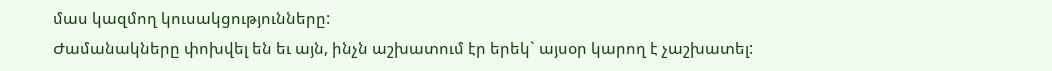մաս կազմող կուսակցությունները:
Ժամանակները փոխվել են եւ այն, ինչն աշխատում էր երեկ` այսօր կարող է չաշխատել: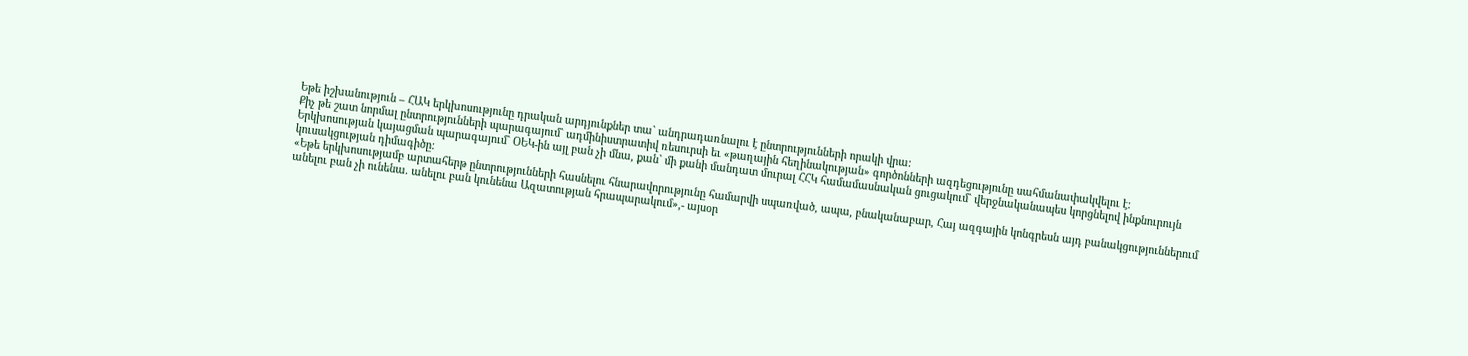Եթե իշխանություն – ՀԱԿ երկխոսությունը դրական արդյունքներ տա` անդրադառնալու է ընտրությունների որակի վրա:
Քիչ թե շատ նորմալ ընտրությունների պարագայում` ադմինիստրատիվ ռեսուրսի եւ «թաղային հեղինակության» գործոնների ազդեցությունը սահմանափակվելու է:
Երկխոսության կայացման պարագայում` ՕԵԿ-ին այլ բան չի մնա, քան` մի քանի մանդատ մուրալ ՀՀԿ համամասնական ցուցակում` վերջնականապես կորցնելով ինքնուրույն կուսակցության դիմագիծը:
«Եթե երկխոսությամբ արտահերթ ընտրությունների հասնելու հնարավորությունը համարվի սպառված, ապա, բնականաբար, Հայ ազգային կոնգրեսն այդ բանակցություններում անելու բան չի ունենա. անելու բան կունենա Ազատության հրապարակում»,- այսօր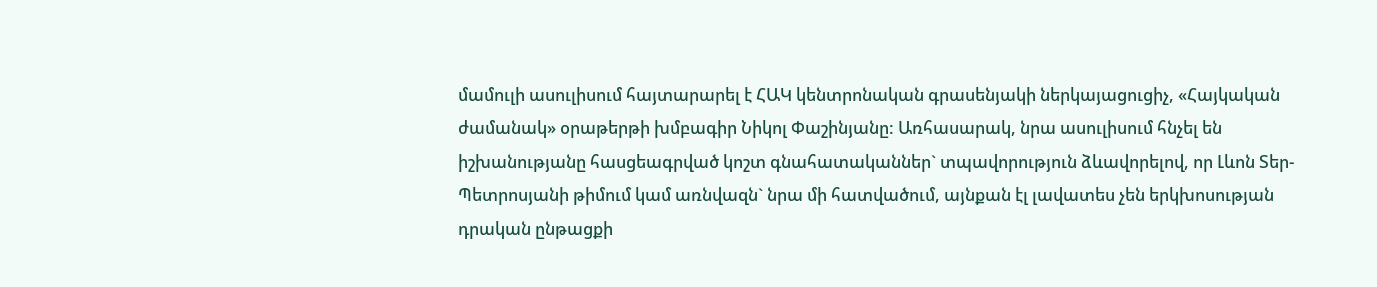մամուլի ասուլիսում հայտարարել է ՀԱԿ կենտրոնական գրասենյակի ներկայացուցիչ, «Հայկական ժամանակ» օրաթերթի խմբագիր Նիկոլ Փաշինյանը: Առհասարակ, նրա ասուլիսում հնչել են իշխանությանը հասցեագրված կոշտ գնահատականներ` տպավորություն ձևավորելով, որ Լևոն Տեր-Պետրոսյանի թիմում կամ առնվազն` նրա մի հատվածում, այնքան էլ լավատես չեն երկխոսության դրական ընթացքի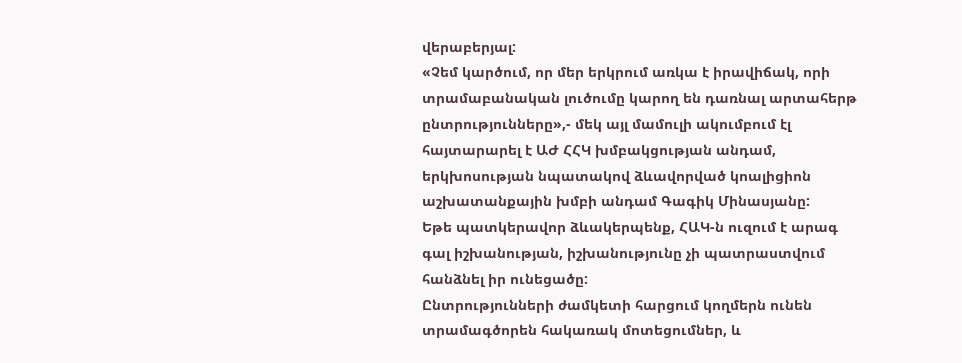վերաբերյալ:
«Չեմ կարծում, որ մեր երկրում առկա է իրավիճակ, որի տրամաբանական լուծումը կարող են դառնալ արտահերթ ընտրությունները»,- մեկ այլ մամուլի ակումբում էլ հայտարարել է ԱԺ ՀՀԿ խմբակցության անդամ, երկխոսության նպատակով ձևավորված կոալիցիոն աշխատանքային խմբի անդամ Գագիկ Մինասյանը:
Եթե պատկերավոր ձևակերպենք, ՀԱԿ-ն ուզում է արագ գալ իշխանության, իշխանությունը չի պատրաստվում հանձնել իր ունեցածը:
Ընտրությունների ժամկետի հարցում կողմերն ունեն տրամագծորեն հակառակ մոտեցումներ, և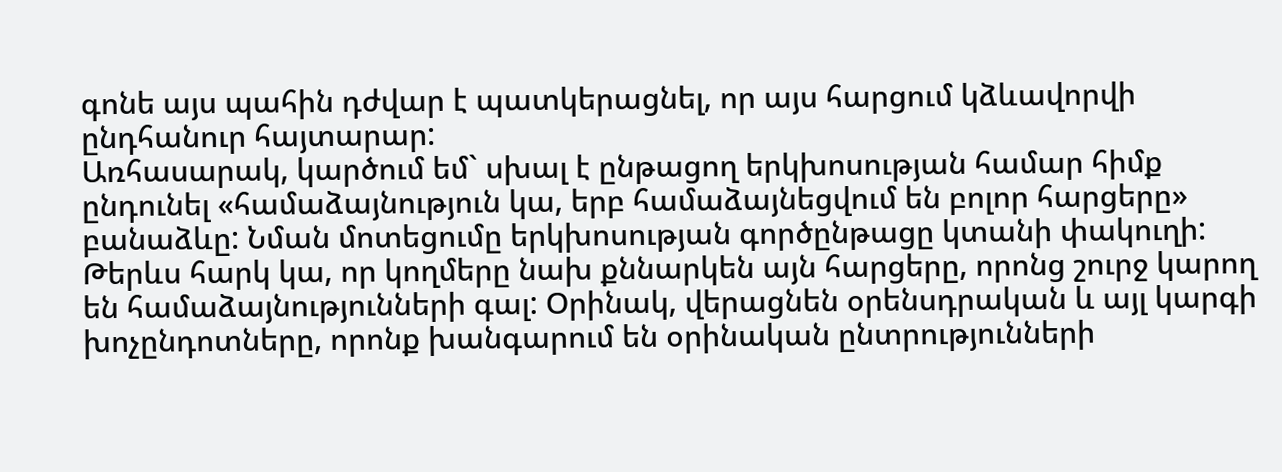գոնե այս պահին դժվար է պատկերացնել, որ այս հարցում կձևավորվի ընդհանուր հայտարար:
Առհասարակ, կարծում եմ` սխալ է ընթացող երկխոսության համար հիմք ընդունել «համաձայնություն կա, երբ համաձայնեցվում են բոլոր հարցերը» բանաձևը: Նման մոտեցումը երկխոսության գործընթացը կտանի փակուղի:
Թերևս հարկ կա, որ կողմերը նախ քննարկեն այն հարցերը, որոնց շուրջ կարող են համաձայնությունների գալ: Օրինակ, վերացնեն օրենսդրական և այլ կարգի խոչընդոտները, որոնք խանգարում են օրինական ընտրությունների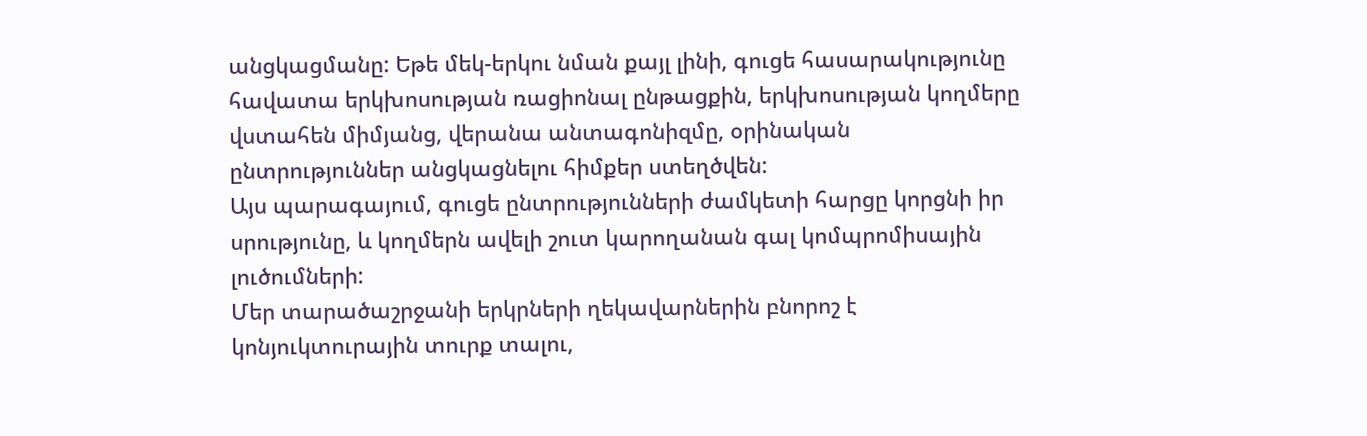անցկացմանը: Եթե մեկ-երկու նման քայլ լինի, գուցե հասարակությունը հավատա երկխոսության ռացիոնալ ընթացքին, երկխոսության կողմերը վստահեն միմյանց, վերանա անտագոնիզմը, օրինական ընտրություններ անցկացնելու հիմքեր ստեղծվեն:
Այս պարագայում, գուցե ընտրությունների ժամկետի հարցը կորցնի իր սրությունը, և կողմերն ավելի շուտ կարողանան գալ կոմպրոմիսային լուծումների:
Մեր տարածաշրջանի երկրների ղեկավարներին բնորոշ է կոնյուկտուրային տուրք տալու,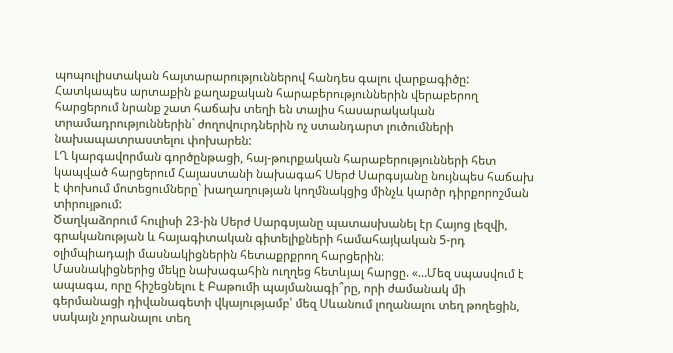պոպուլիստական հայտարարություններով հանդես գալու վարքագիծը: Հատկապես արտաքին քաղաքական հարաբերություններին վերաբերող հարցերում նրանք շատ հաճախ տեղի են տալիս հասարակական տրամադրություններին` ժողովուրդներին ոչ ստանդարտ լուծումների նախապատրաստելու փոխարեն:
ԼՂ կարգավորման գործընթացի, հայ-թուրքական հարաբերությունների հետ կապված հարցերում Հայաստանի նախագահ Սերժ Սարգսյանը նույնպես հաճախ է փոխում մոտեցումները` խաղաղության կողմնակցից մինչև կարծր դիրքորոշման տիրույթում:
Ծաղկաձորում հուլիսի 23-ին Սերժ Սարգսյանը պատասխանել էր Հայոց լեզվի, գրականության և հայագիտական գիտելիքների համահայկական 5-րդ օլիմպիադայի մասնակիցներին հետաքրքրող հարցերին։
Մասնակիցներից մեկը նախագահին ուղղեց հետևյալ հարցը. «…Մեզ սպասվում է ապագա, որը հիշեցնելու է Բաթումի պայմանագի՞րը, որի ժամանակ մի գերմանացի դիվանագետի վկայությամբ՝ մեզ Սևանում լողանալու տեղ թողեցին, սակայն չորանալու տեղ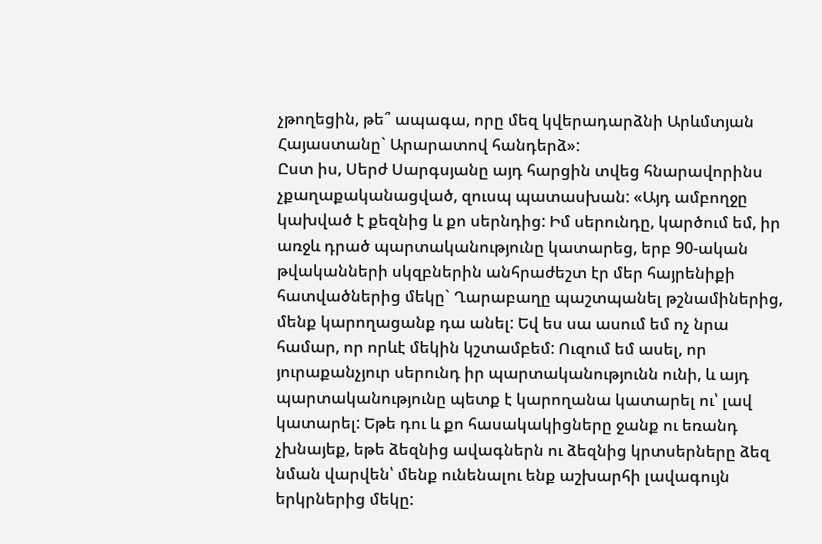չթողեցին, թե՞ ապագա, որը մեզ կվերադարձնի Արևմտյան Հայաստանը` Արարատով հանդերձ»:
Ըստ իս, Սերժ Սարգսյանը այդ հարցին տվեց հնարավորինս չքաղաքականացված, զուսպ պատասխան: «Այդ ամբողջը կախված է քեզնից և քո սերնդից: Իմ սերունդը, կարծում եմ, իր առջև դրած պարտականությունը կատարեց, երբ 90-ական թվականների սկզբներին անհրաժեշտ էր մեր հայրենիքի հատվածներից մեկը` Ղարաբաղը պաշտպանել թշնամիներից, մենք կարողացանք դա անել: Եվ ես սա ասում եմ ոչ նրա համար, որ որևէ մեկին կշտամբեմ: Ուզում եմ ասել, որ յուրաքանչյուր սերունդ իր պարտականությունն ունի, և այդ պարտականությունը պետք է կարողանա կատարել ու՝ լավ կատարել: Եթե դու և քո հասակակիցները ջանք ու եռանդ չխնայեք, եթե ձեզնից ավագներն ու ձեզնից կրտսերները ձեզ նման վարվեն՝ մենք ունենալու ենք աշխարհի լավագույն երկրներից մեկը: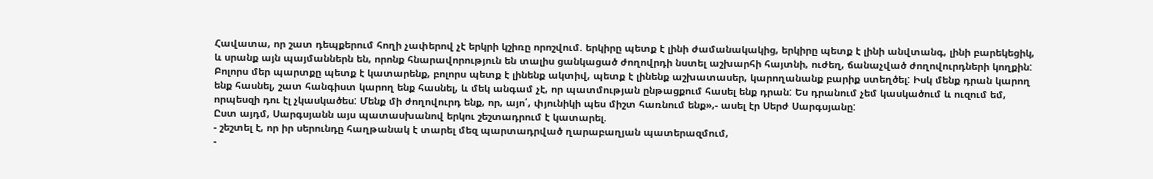Հավատա, որ շատ դեպքերում հողի չափերով չէ երկրի կշիռը որոշվում. երկիրը պետք է լինի ժամանակակից, երկիրը պետք է լինի անվտանգ, լինի բարեկեցիկ, և սրանք այն պայմաններն են, որոնք հնարավորություն են տալիս ցանկացած ժողովրդի նստել աշխարհի հայտնի, ուժեղ, ճանաչված ժողովուրդների կողքին: Բոլորս մեր պարտքը պետք է կատարենք, բոլորս պետք է լինենք ակտիվ, պետք է լինենք աշխատասեր, կարողանանք բարիք ստեղծել: Իսկ մենք դրան կարող ենք հասնել, շատ հանգիստ կարող ենք հասնել, և մեկ անգամ չէ, որ պատմության ընթացքում հասել ենք դրան: Ես դրանում չեմ կասկածում և ուզում եմ, որպեսզի դու էլ չկասկածես: Մենք մի ժողովուրդ ենք, որ, այո՛, փյունիկի պես միշտ հառնում ենք»,- ասել էր Սերժ Սարգսյանը:
Ըստ այդմ, Սարգսյանն այս պատասխանով երկու շեշտադրում է կատարել.
- շեշտել է, որ իր սերունդը հաղթանակ է տարել մեզ պարտադրված ղարաբաղյան պատերազմում,
-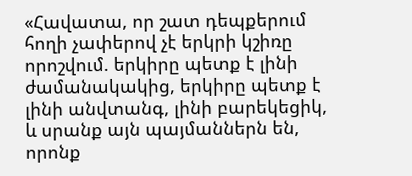«Հավատա, որ շատ դեպքերում հողի չափերով չէ երկրի կշիռը որոշվում. երկիրը պետք է լինի ժամանակակից, երկիրը պետք է լինի անվտանգ, լինի բարեկեցիկ, և սրանք այն պայմաններն են, որոնք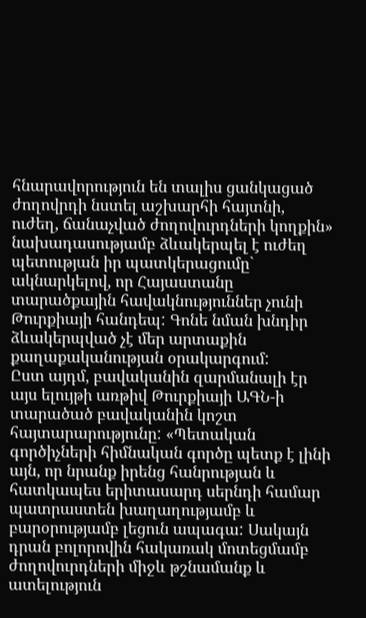հնարավորություն են տալիս ցանկացած ժողովրդի նստել աշխարհի հայտնի, ուժեղ, ճանաչված ժողովուրդների կողքին» նախադասությամբ ձևակերպել է ուժեղ պետության իր պատկերացումը` ակնարկելով, որ Հայաստանը տարածքային հավակնություններ չունի Թուրքիայի հանդեպ: Գոնե նման խնդիր ձևակերպված չէ մեր արտաքին քաղաքականության օրակարգում:
Ըստ այդմ, բավականին զարմանալի էր այս ելույթի առթիվ Թուրքիայի ԱԳՆ-ի տարածած բավականին կոշտ հայտարարությունը: «Պետական գործիչների հիմնական գործը պետք է լինի այն, որ նրանք իրենց հանրության և հատկապես երիտասարդ սերնդի համար պատրաստեն խաղաղությամբ և բարօրությամբ լեցուն ապագա: Սակայն դրան բոլորովին հակառակ մոտեցմամբ ժողովուրդների միջև թշնամանք և ատելություն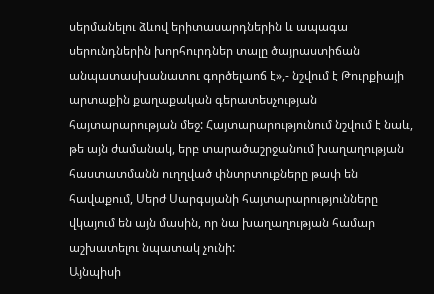սերմանելու ձևով երիտասարդներին և ապագա սերունդներին խորհուրդներ տալը ծայրաստիճան անպատասխանատու գործելաոճ է»,- նշվում է Թուրքիայի արտաքին քաղաքական գերատեսչության հայտարարության մեջ: Հայտարարությունում նշվում է նաև, թե այն ժամանակ, երբ տարածաշրջանում խաղաղության հաստատմանն ուղղված փնտրտուքները թափ են հավաքում, Սերժ Սարգսյանի հայտարարությունները վկայում են այն մասին, որ նա խաղաղության համար աշխատելու նպատակ չունի:
Այնպիսի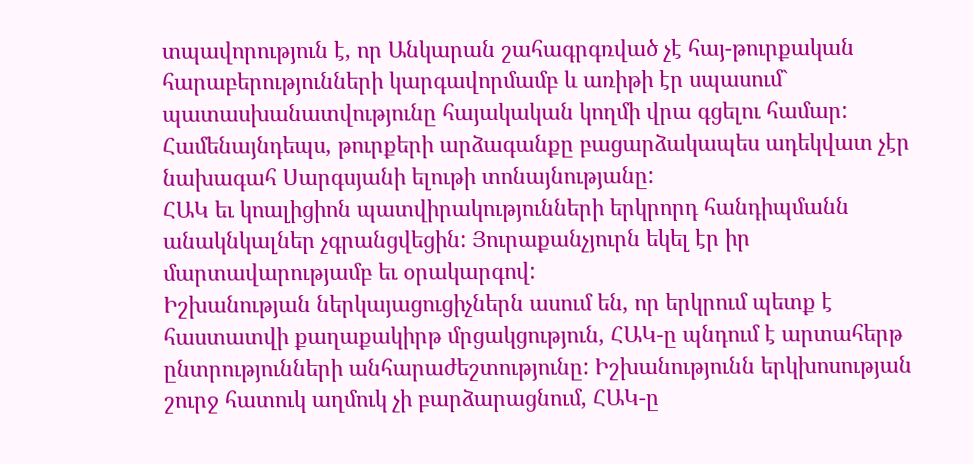տպավորություն է, որ Անկարան շահագրգռված չէ հայ-թուրքական հարաբերությունների կարգավորմամբ և առիթի էր սպասում` պատասխանատվությունը հայակական կողմի վրա գցելու համար: Համենայնդեպս, թուրքերի արձագանքը բացարձակապես ադեկվատ չէր նախագահ Սարգսյանի ելութի տոնայնությանը:
ՀԱԿ եւ կոալիցիոն պատվիրակությունների երկրորդ հանդիպմանն անակնկալներ չգրանցվեցին: Յուրաքանչյուրն եկել էր իր մարտավարությամբ եւ օրակարգով:
Իշխանության ներկայացուցիչներն ասում են, որ երկրում պետք է հաստատվի քաղաքակիրթ մրցակցություն, ՀԱԿ-ը պնդում է արտահերթ ընտրությունների անհարաժեշտությունը: Իշխանությունն երկխոսության շուրջ հատուկ աղմուկ չի բարձարացնում, ՀԱԿ-ը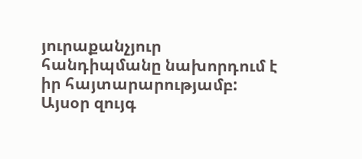յուրաքանչյուր հանդիպմանը նախորդում է իր հայտարարությամբ:
Այսօր զույգ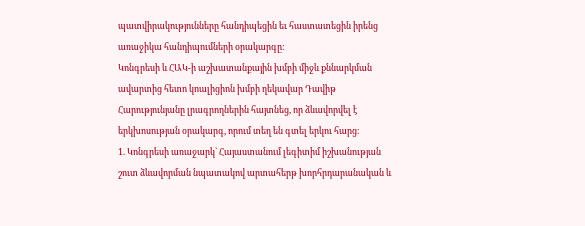պատվիրակությունները հանդիպեցին եւ հաստատեցին իրենց առաջիկա հանդիպումների օրակարգը:
Կոնգրեսի և ՀԱԿ-ի աշխատանքային խմբի միջև քննարկման ավարտից հետո կոալիցիոն խմբի ղեկավար Դավիթ Հարությունյանը լրագրողներին հայտնեց, որ ձևավորվել է երկխոսության օրակարգ, որում տեղ են գտել երկու հարց։
1. Կոնգրեսի առաջարկ` Հայաստանում լեգիտիմ իշխանության շուտ ձևավորման նպատակով արտահերթ խորհրդարանական և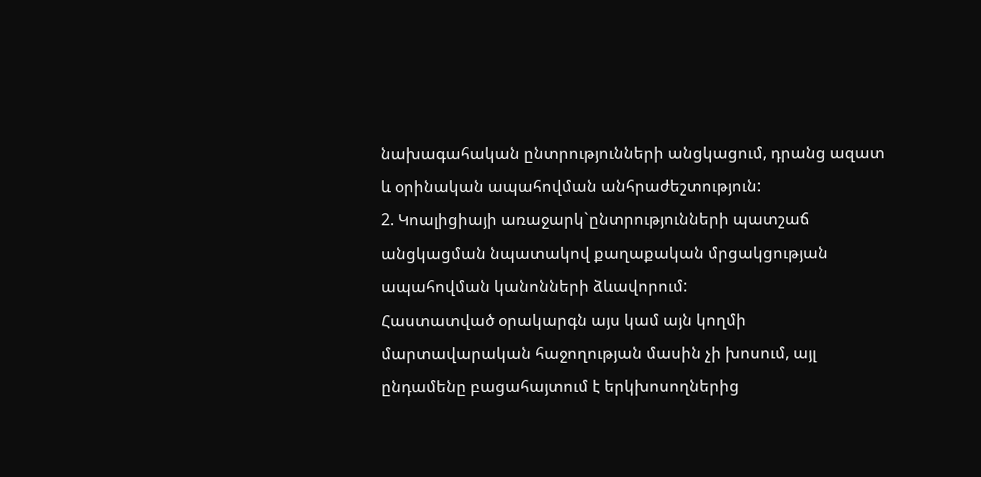նախագահական ընտրությունների անցկացում, դրանց ազատ և օրինական ապահովման անհրաժեշտություն:
2. Կոալիցիայի առաջարկ`ընտրությունների պատշաճ անցկացման նպատակով քաղաքական մրցակցության ապահովման կանոնների ձևավորում:
Հաստատված օրակարգն այս կամ այն կողմի մարտավարական հաջողության մասին չի խոսում, այլ ընդամենը բացահայտում է երկխոսողներից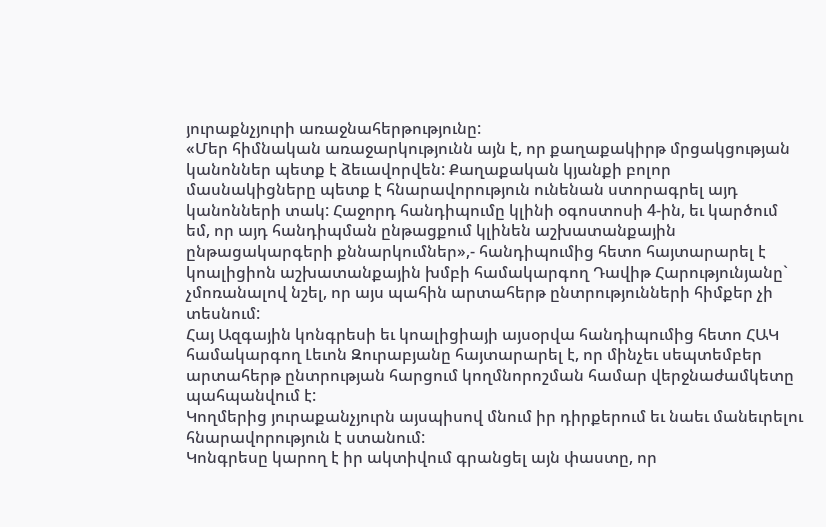յուրաքնչյուրի առաջնահերթությունը:
«Մեր հիմնական առաջարկությունն այն է, որ քաղաքակիրթ մրցակցության կանոններ պետք է ձեւավորվեն: Քաղաքական կյանքի բոլոր մասնակիցները պետք է հնարավորություն ունենան ստորագրել այդ կանոնների տակ: Հաջորդ հանդիպումը կլինի օգոստոսի 4-ին, եւ կարծում եմ, որ այդ հանդիպման ընթացքում կլինեն աշխատանքային ընթացակարգերի քննարկումներ»,- հանդիպումից հետո հայտարարել է կոալիցիոն աշխատանքային խմբի համակարգող Դավիթ Հարությունյանը` չմոռանալով նշել, որ այս պահին արտահերթ ընտրությունների հիմքեր չի տեսնում:
Հայ Ազգային կոնգրեսի եւ կոալիցիայի այսօրվա հանդիպումից հետո ՀԱԿ համակարգող Լեւոն Զուրաբյանը հայտարարել է, որ մինչեւ սեպտեմբեր արտահերթ ընտրության հարցում կողմնորոշման համար վերջնաժամկետը պահպանվում է:
Կողմերից յուրաքանչյուրն այսպիսով մնում իր դիրքերում եւ նաեւ մանեւրելու հնարավորություն է ստանում:
Կոնգրեսը կարող է իր ակտիվում գրանցել այն փաստը, որ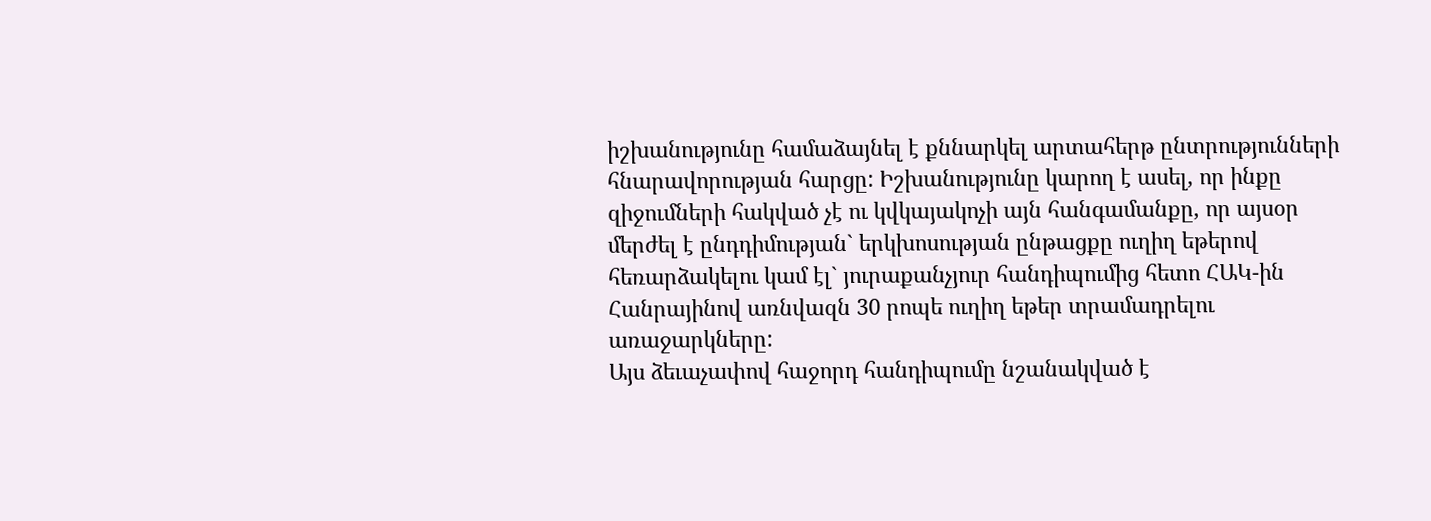իշխանությունը համաձայնել է քննարկել արտահերթ ընտրությունների հնարավորության հարցը: Իշխանությունը կարող է ասել, որ ինքը զիջումների հակված չէ ու կվկայակոչի այն հանգամանքը, որ այսօր մերժել է ընդդիմության` երկխոսության ընթացքը ուղիղ եթերով հեռարձակելու կամ էլ` յուրաքանչյուր հանդիպումից հետո ՀԱԿ-ին Հանրայինով առնվազն 30 րոպե ուղիղ եթեր տրամադրելու առաջարկները:
Այս ձեւաչափով հաջորդ հանդիպումը նշանակված է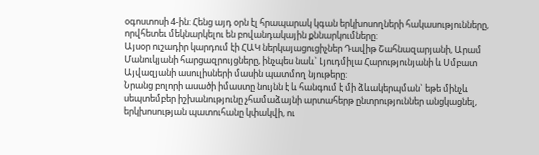օգոստոսի 4-ին: Հենց այդ օրն էլ հրապարակ կգան երկխոսողների հակասությունները, որվհետեւ մեկնարկելու են բովանդակային քննարկումները:
Այսօր ուշադիր կարդում էի ՀԱԿ ներկայացուցիչներ Դավիթ Շահնազարյանի, Արամ Մանուկյանի հարցազրույցները, ինչպես նաև` Լյուդմիլա Հարությունյանի և Սմբատ Այվազյանի ասուլիսների մասին պատմող նյութերը:
Նրանց բոլորի ասածի իմաստը նույնն է և հանգում է մի ձևակերպման` եթե մինչև սեպտեմբեր իշխանությունը չհամաձայնի արտահերթ ընտրություններ անցկացնել, երկխոսության պատուհանը կփակվի, ու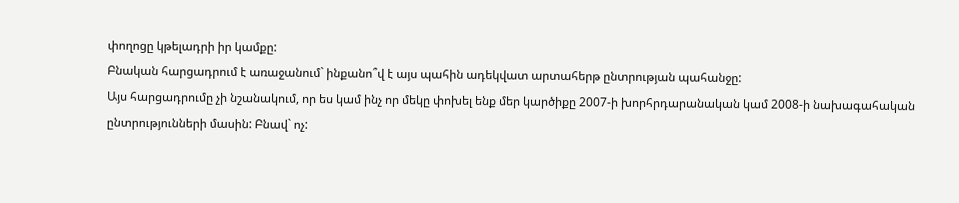փողոցը կթելադրի իր կամքը:
Բնական հարցադրում է առաջանում` ինքանո՞վ է այս պահին ադեկվատ արտահերթ ընտրության պահանջը:
Այս հարցադրումը չի նշանակում, որ ես կամ ինչ որ մեկը փոխել ենք մեր կարծիքը 2007-ի խորհրդարանական կամ 2008-ի նախագահական ընտրությունների մասին: Բնավ` ոչ: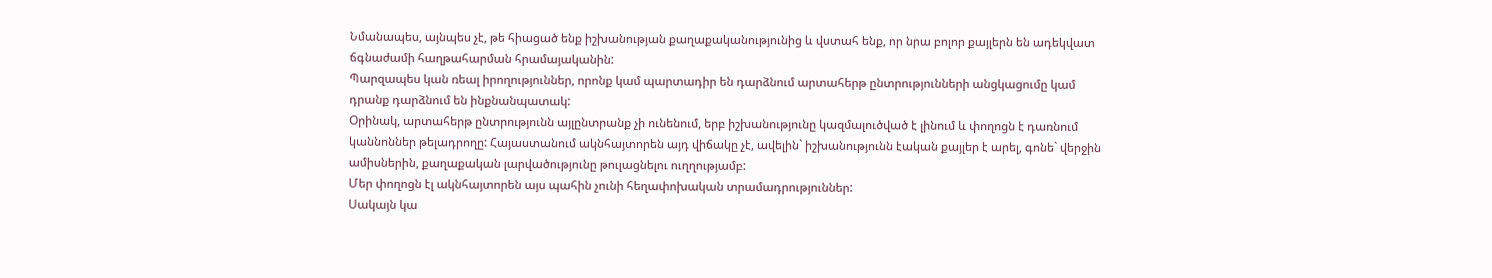Նմանապես, այնպես չէ, թե հիացած ենք իշխանության քաղաքականությունից և վստահ ենք, որ նրա բոլոր քայլերն են ադեկվատ ճգնաժամի հաղթահարման հրամայականին:
Պարզապես կան ռեալ իրողություններ, որոնք կամ պարտադիր են դարձնում արտահերթ ընտրությունների անցկացումը կամ դրանք դարձնում են ինքնանպատակ:
Օրինակ, արտահերթ ընտրությունն այլընտրանք չի ունենում, երբ իշխանությունը կազմալուծված է լինում և փողոցն է դառնում կաննոններ թելադրողը: Հայաստանում ակնհայտորեն այդ վիճակը չէ, ավելին` իշխանությունն էական քայլեր է արել, գոնե` վերջին ամիսներին, քաղաքական լարվածությունը թուլացնելու ուղղությամբ:
Մեր փողոցն էլ ակնհայտորեն այս պահին չունի հեղափոխական տրամադրություններ:
Սակայն կա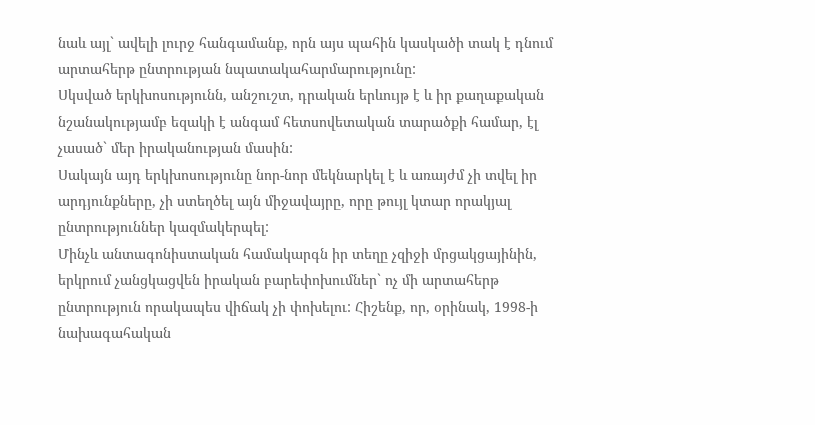նաև այլ` ավելի լուրջ հանգամանք, որն այս պահին կասկածի տակ է դնում արտահերթ ընտրության նպատակահարմարությունը:
Սկսված երկխոսությունն, անշուշտ, դրական երևույթ է և իր քաղաքական նշանակությամբ եզակի է անգամ հետսովետական տարածքի համար, էլ չասած` մեր իրականության մասին:
Սակայն այդ երկխոսությունը նոր-նոր մեկնարկել է և առայժմ չի տվել իր արդյունքները, չի ստեղծել այն միջավայրը, որը թույլ կտար որակյալ ընտրություններ կազմակերպել:
Մինչև անտագոնիստական համակարգն իր տեղը չզիջի մրցակցայինին, երկրում չանցկացվեն իրական բարեփոխումներ` ոչ մի արտահերթ ընտրություն որակապես վիճակ չի փոխելու: Հիշենք, որ, օրինակ, 1998-ի նախագահական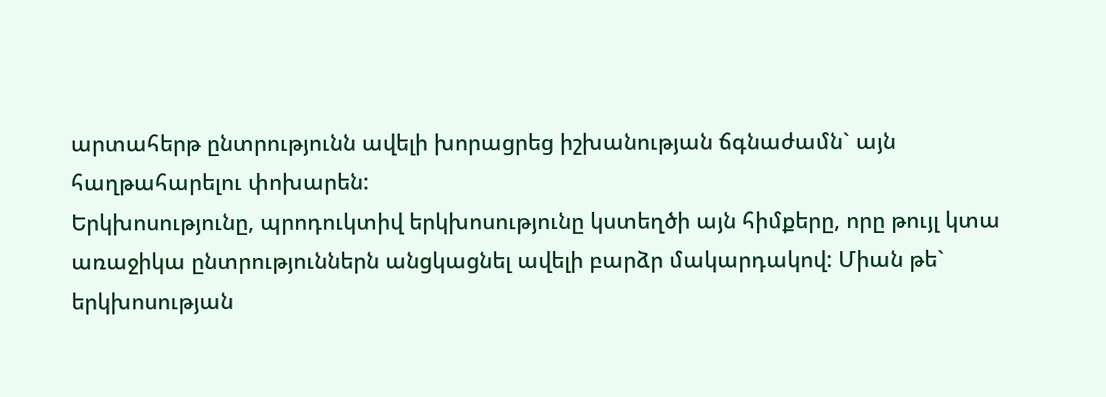արտահերթ ընտրությունն ավելի խորացրեց իշխանության ճգնաժամն` այն հաղթահարելու փոխարեն:
Երկխոսությունը, պրոդուկտիվ երկխոսությունը կստեղծի այն հիմքերը, որը թույլ կտա առաջիկա ընտրություններն անցկացնել ավելի բարձր մակարդակով: Միան թե` երկխոսության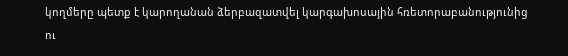կողմերը պետք է կարողանան ձերբազատվել կարգախոսային հռետորաբանությունից ու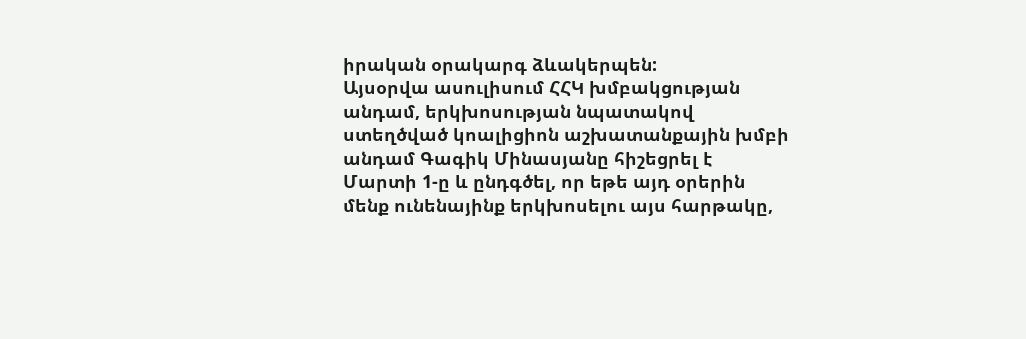իրական օրակարգ ձևակերպեն:
Այսօրվա ասուլիսում ՀՀԿ խմբակցության անդամ, երկխոսության նպատակով ստեղծված կոալիցիոն աշխատանքային խմբի անդամ Գագիկ Մինասյանը հիշեցրել է Մարտի 1-ը և ընդգծել, որ եթե այդ օրերին մենք ունենայինք երկխոսելու այս հարթակը,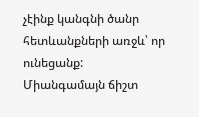չէինք կանգնի ծանր հետևանքների առջև՝ որ ունեցանք:
Միանգամայն ճիշտ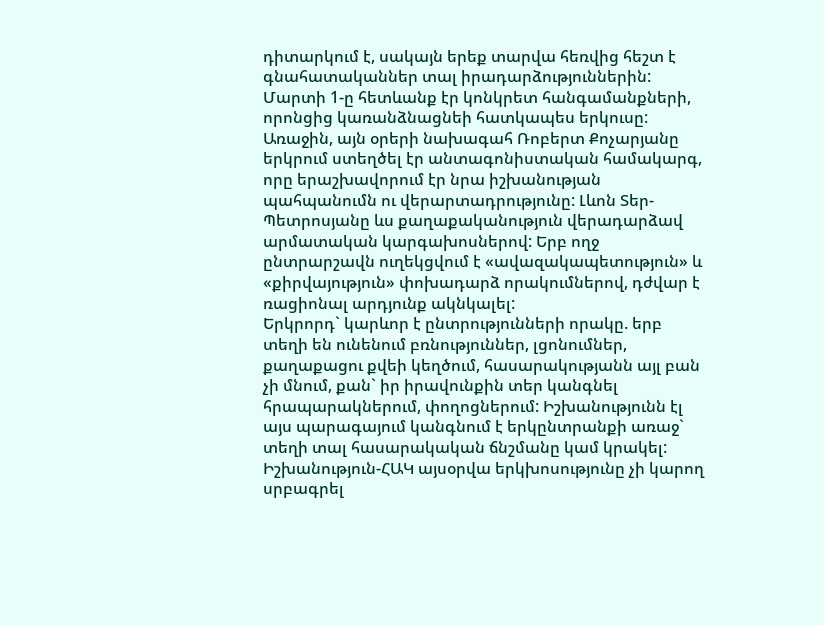դիտարկում է, սակայն երեք տարվա հեռվից հեշտ է գնահատականներ տալ իրադարձություններին:
Մարտի 1-ը հետևանք էր կոնկրետ հանգամանքների, որոնցից կառանձնացնեի հատկապես երկուսը:
Առաջին, այն օրերի նախագահ Ռոբերտ Քոչարյանը երկրում ստեղծել էր անտագոնիստական համակարգ, որը երաշխավորում էր նրա իշխանության պահպանումն ու վերարտադրությունը: Լևոն Տեր-Պետրոսյանը ևս քաղաքականություն վերադարձավ արմատական կարգախոսներով: Երբ ողջ ընտրարշավն ուղեկցվում է «ավազակապետություն» և «քիրվայություն» փոխադարձ որակումներով, դժվար է ռացիոնալ արդյունք ակնկալել:
Երկրորդ` կարևոր է ընտրությունների որակը. երբ տեղի են ունենում բռնություններ, լցոնումներ, քաղաքացու քվեի կեղծում, հասարակությանն այլ բան չի մնում, քան` իր իրավունքին տեր կանգնել հրապարակներում, փողոցներում: Իշխանությունն էլ այս պարագայում կանգնում է երկընտրանքի առաջ` տեղի տալ հասարակական ճնշմանը կամ կրակել:
Իշխանություն-ՀԱԿ այսօրվա երկխոսությունը չի կարող սրբագրել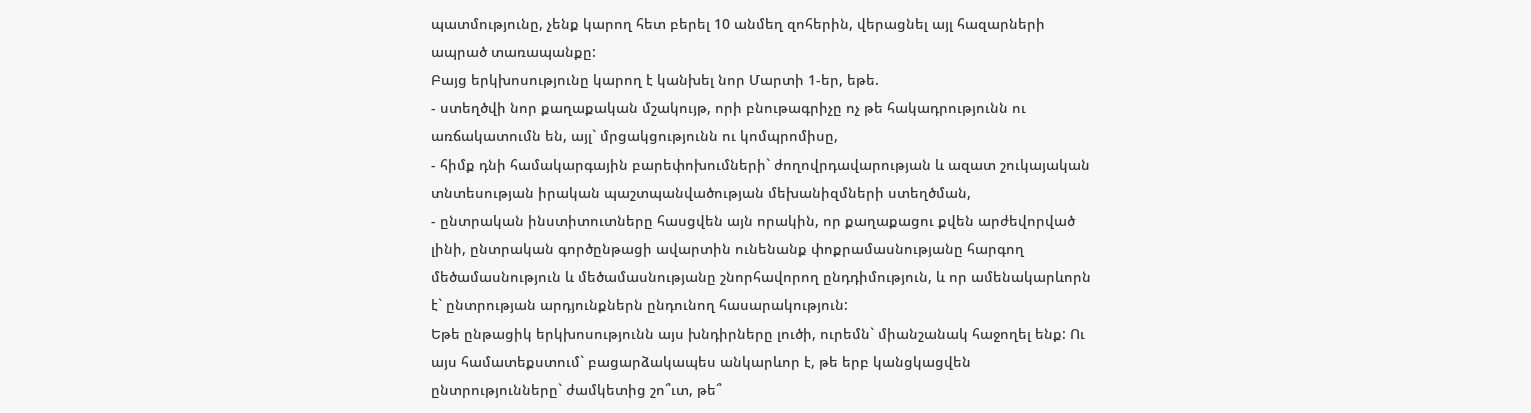պատմությունը, չենք կարող հետ բերել 10 անմեղ զոհերին, վերացնել այլ հազարների ապրած տառապանքը:
Բայց երկխոսությունը կարող է կանխել նոր Մարտի 1-եր, եթե.
- ստեղծվի նոր քաղաքական մշակույթ, որի բնութագրիչը ոչ թե հակադրությունն ու առճակատումն են, այլ` մրցակցությունն ու կոմպրոմիսը,
- հիմք դնի համակարգային բարեփոխումների` ժողովրդավարության և ազատ շուկայական տնտեսության իրական պաշտպանվածության մեխանիզմների ստեղծման,
- ընտրական ինստիտուտները հասցվեն այն որակին, որ քաղաքացու քվեն արժեվորված լինի, ընտրական գործընթացի ավարտին ունենանք փոքրամասնությանը հարգող մեծամասնություն և մեծամասնությանը շնորհավորող ընդդիմություն, և որ ամենակարևորն է` ընտրության արդյունքներն ընդունող հասարակություն:
Եթե ընթացիկ երկխոսությունն այս խնդիրները լուծի, ուրեմն` միանշանակ հաջողել ենք: Ու այս համատեքստում` բացարձակապես անկարևոր է, թե երբ կանցկացվեն ընտրությունները` ժամկետից շո՞ւտ, թե՞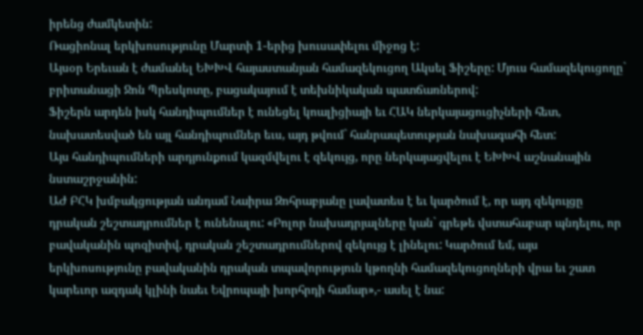իրենց ժամկետին:
Ռացիոնալ երկխոսությունը Մարտի 1-երից խուսափելու միջոց է:
Այսօր Երեւան է ժամանել ԵԽԽՎ հայաստանյան համազեկուցող Ակսել Ֆիշերը: Մյուս համազեկուցողը` բրիտանացի Ջոն Պրեսկոտը, բացակայում է տեխնիկական պատճառներով:
Ֆիշերն արդեն իսկ հանդիպումներ է ունեցել կոալիցիայի եւ ՀԱԿ ներկայացուցիչների հետ, նախատեսված են այլ հանդիպումներ եւս, այդ թվում` հանրապետության նախագահի հետ:
Այս հանդիպումների արդյունքում կազմվելու է զեկույց, որը ներկայացվելու է ԵԽԽՎ աշնանային նստաշրջանին:
ԱԺ ԲՀԿ խմբակցության անդամ Նաիրա Զոհրաբյանը լավատես է եւ կարծում է, որ այդ զեկույցը դրական շեշտադրումներ է ունենալու: «Բոլոր նախադրյալները կան` գրեթե վստահաբար պնդելու, որ բավականին պոզիտիվ, դրական շեշտադրումներով զեկույց է լինելու: Կարծում եմ, այս երկխոսությունը բավականին դրական տպավորություն կթողնի համազեկուցողների վրա եւ շատ կարեւոր ազդակ կլինի նաեւ Եվրոպայի խորհրդի համար»,- ասել է նա: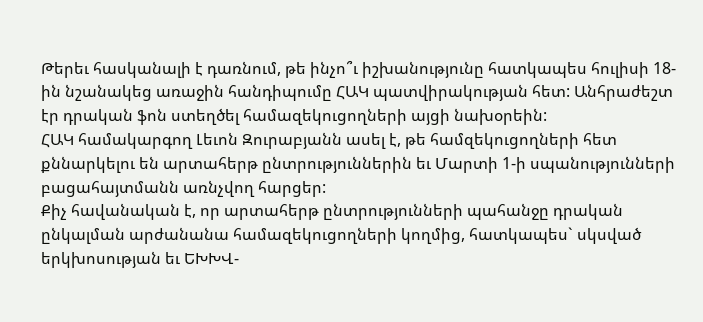Թերեւ հասկանալի է դառնում, թե ինչո՞ւ իշխանությունը հատկապես հուլիսի 18-ին նշանակեց առաջին հանդիպումը ՀԱԿ պատվիրակության հետ: Անհրաժեշտ էր դրական ֆոն ստեղծել համազեկուցողների այցի նախօրեին:
ՀԱԿ համակարգող Լեւոն Զուրաբյանն ասել է, թե համզեկուցողների հետ քննարկելու են արտահերթ ընտրություններին եւ Մարտի 1-ի սպանությունների բացահայտմանն առնչվող հարցեր:
Քիչ հավանական է, որ արտահերթ ընտրությունների պահանջը դրական ընկալման արժանանա համազեկուցողների կողմից, հատկապես` սկսված երկխոսության եւ ԵԽԽՎ-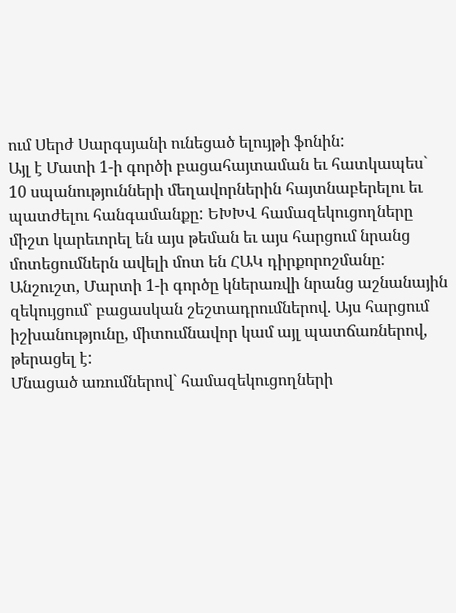ում Սերժ Սարգսյանի ունեցած ելույթի ֆոնին:
Այլ է Մատի 1-ի գործի բացահայտաման եւ հատկապես` 10 սպանությունների մեղավորներին հայտնաբերելու եւ պատժելու հանգամանքը: ԵԽԽՎ համազեկուցողները միշտ կարեւորել են այս թեման եւ այս հարցում նրանց մոտեցումներն ավելի մոտ են ՀԱԿ դիրքորոշմանը:
Անշուշտ, Մարտի 1-ի գործը կներառվի նրանց աշնանային զեկույցում` բացասկան շեշտադրումներով. Այս հարցում իշխանությունը, միտումնավոր կամ այլ պատճառներով, թերացել է:
Մնացած առումներով` համազեկուցողների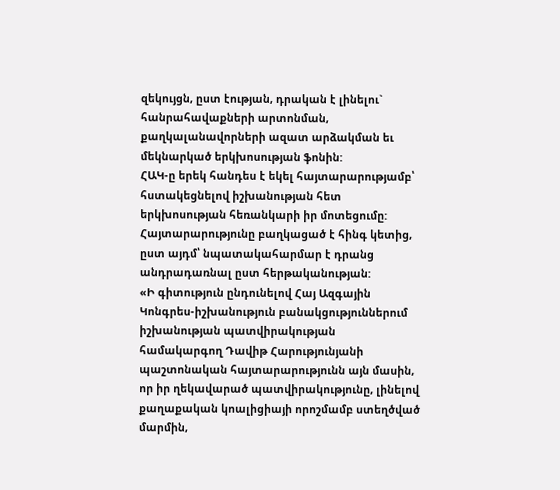զեկույցն, ըստ էության, դրական է լինելու` հանրահավաքների արտոնման, քաղկալանավորների ազատ արձակման եւ մեկնարկած երկխոսության ֆոնին:
ՀԱԿ-ը երեկ հանդես է եկել հայտարարությամբ՝ հստակեցնելով իշխանության հետ երկխոսության հեռանկարի իր մոտեցումը: Հայտարարությունը բաղկացած է հինգ կետից, ըստ այդմ՝ նպատակահարմար է դրանց անդրադառնալ ըստ հերթականության:
«Ի գիտություն ընդունելով Հայ Ազգային Կոնգրես-իշխանություն բանակցություններում իշխանության պատվիրակության համակարգող Դավիթ Հարությունյանի պաշտոնական հայտարարությունն այն մասին, որ իր ղեկավարած պատվիրակությունը, լինելով քաղաքական կոալիցիայի որոշմամբ ստեղծված մարմին,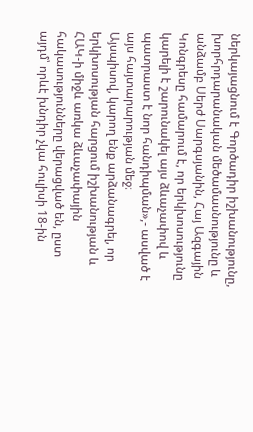ներկայացնում է Գործադիր իշխանությունը, խորհրդարանական մեծամասնությունը և անձամբ Սերժ Սարգսյանին, Հայ Ազգային Կոնգրեսը համարում է, որ երկխոսությունը կարելի է շարունակել այս ձևաչափով և պատրաստ է նոր հանդիպման»,- ասված է այս հայտարարության մեջ։
Այսպիսով, կարող ենք արձանագրել, որ երկխոսության հարցում իշխանության և ՀԱԿ-ի միջև առկա ձևաչափային հակասությունները վերացված են, ըստ այդմ՝ որևէ խնդիր չկա հուլիսի 18-ին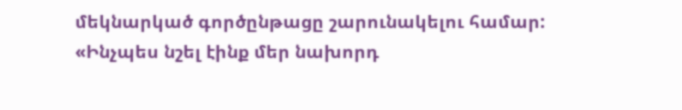մեկնարկած գործընթացը շարունակելու համար:
«Ինչպես նշել էինք մեր նախորդ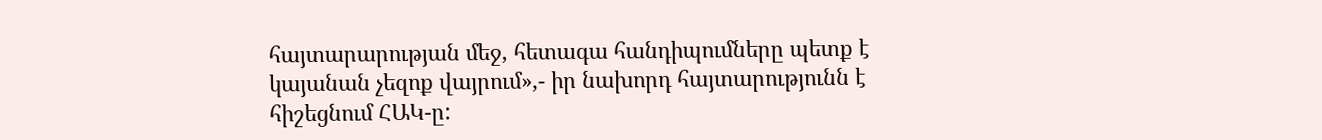հայտարարության մեջ, հետագա հանդիպումները պետք է կայանան չեզոք վայրում»,- իր նախորդ հայտարությունն է հիշեցնում ՀԱԿ-ը: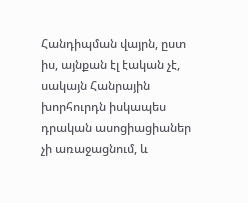Հանդիպման վայրն, ըստ իս, այնքան էլ էական չէ, սակայն Հանրային խորհուրդն իսկապես դրական ասոցիացիաներ չի առաջացնում, և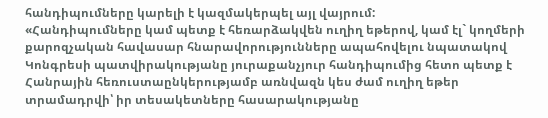հանդիպումները կարելի է կազմակերպել այլ վայրում:
«Հանդիպումները կամ պետք է հեռարձակվեն ուղիղ եթերով, կամ էլ` կողմերի քարոզչական հավասար հնարավորությունները ապահովելու նպատակով Կոնգրեսի պատվիրակությանը յուրաքանչյուր հանդիպումից հետո պետք է Հանրային հեռուստաընկերությամբ առնվազն կես ժամ ուղիղ եթեր տրամադրվի՝ իր տեսակետները հասարակությանը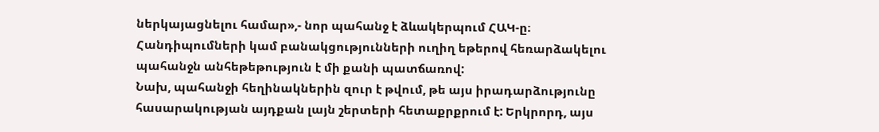ներկայացնելու համար»,- նոր պահանջ է ձևակերպում ՀԱԿ-ը։
Հանդիպումների կամ բանակցությունների ուղիղ եթերով հեռարձակելու պահանջն անհեթեթություն է մի քանի պատճառով:
Նախ, պահանջի հեղինակներին զուր է թվում, թե այս իրադարձությունը հասարակության այդքան լայն շերտերի հետաքրքրում է: Երկրորդ, այս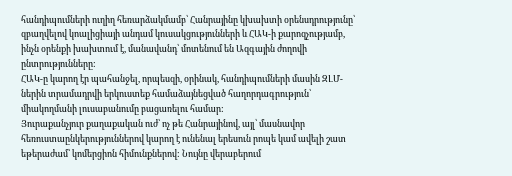հանդիպումների ուղիղ հեռարձակմամբ՝ Հանրայինը կխախտի օրենսդրությունը՝ զբաղվելով կոալիցիայի անդամ կուսակցությունների և ՀԱԿ-ի քարոզչությամբ, ինչն օրենքի խախտում է, մանավանդ՝ մոտենում են Ազգային ժողովի ընտրությունները:
ՀԱԿ-ը կարող էր պահանջել, որպեսզի, օրինակ, հանդիպումների մասին ԶԼՄ-ներին տրամադրվի երկուստեք համաձայնեցված հաղորդագրություն՝ միակողմանի լուսաբանումը բացառելու համար:
Յուրաքանչյուր քաղաքական ուժ՝ ոչ թե Հանրայինով, այլ՝ մասնավոր հեռուստաընկերություններով կարող է ունենալ երեսուն րոպե կամ ավելի շատ եթերաժամ՝ կոմերցիոն հիմունքներով: Նույնը վերաբերում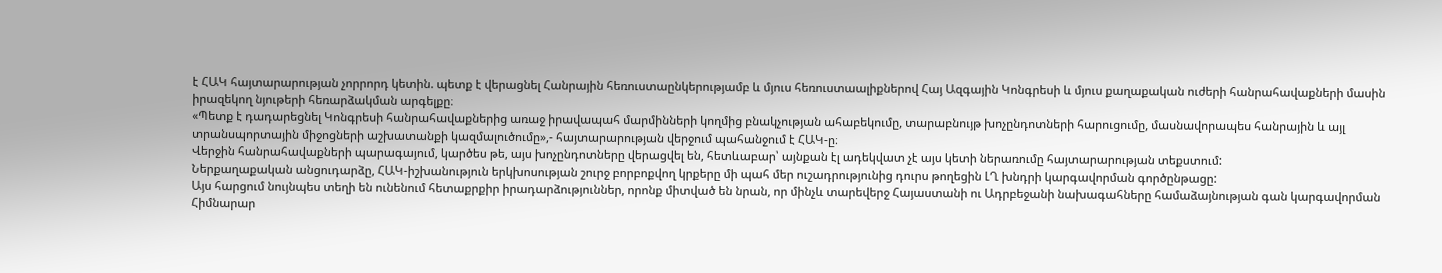է ՀԱԿ հայտարարության չորրորդ կետին. պետք է վերացնել Հանրային հեռուստաընկերությամբ և մյուս հեռուստաալիքներով Հայ Ազգային Կոնգրեսի և մյուս քաղաքական ուժերի հանրահավաքների մասին իրազեկող նյութերի հեռարձակման արգելքը։
«Պետք է դադարեցնել Կոնգրեսի հանրահավաքներից առաջ իրավապահ մարմինների կողմից բնակչության ահաբեկումը, տարաբնույթ խոչընդոտների հարուցումը, մասնավորապես հանրային և այլ տրանսպորտային միջոցների աշխատանքի կազմալուծումը»,- հայտարարության վերջում պահանջում է ՀԱԿ-ը։
Վերջին հանրահավաքների պարագայում, կարծես թե, այս խոչընդոտները վերացվել են, հետևաբար՝ այնքան էլ ադեկվատ չէ այս կետի ներառումը հայտարարության տեքստում:
Ներքաղաքական անցուդարձը, ՀԱԿ-իշխանություն երկխոսության շուրջ բորբոքվող կրքերը մի պահ մեր ուշադրությունից դուրս թողեցին ԼՂ խնդրի կարգավորման գործընթացը:
Այս հարցում նույնպես տեղի են ունենում հետաքրքիր իրադարձություններ, որոնք միտված են նրան, որ մինչև տարեվերջ Հայաստանի ու Ադրբեջանի նախագահները համաձայնության գան կարգավորման Հիմնարար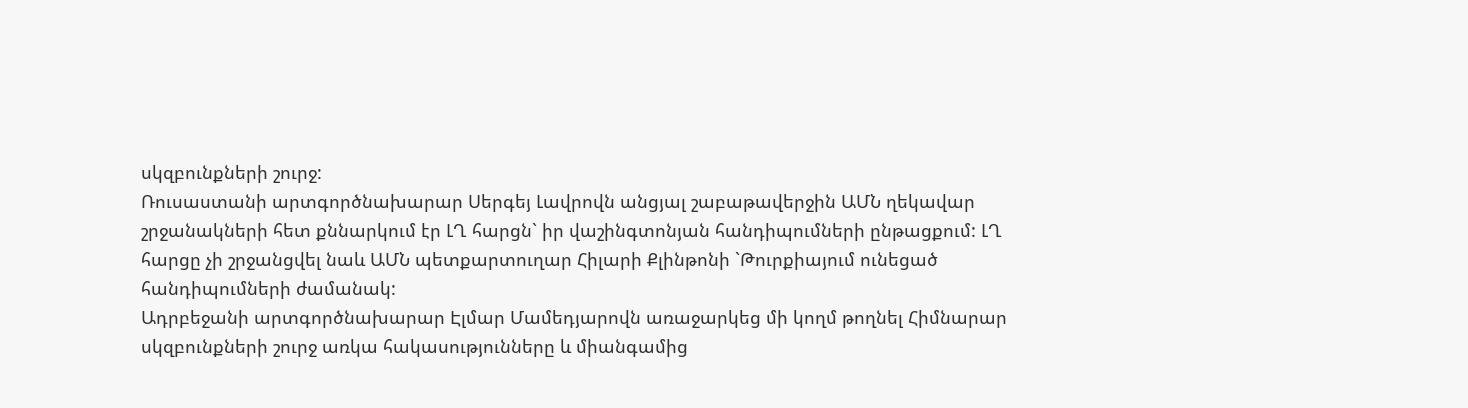սկզբունքների շուրջ:
Ռուսաստանի արտգործնախարար Սերգեյ Լավրովն անցյալ շաբաթավերջին ԱՄՆ ղեկավար շրջանակների հետ քննարկում էր ԼՂ հարցն` իր վաշինգտոնյան հանդիպումների ընթացքում: ԼՂ հարցը չի շրջանցվել նաև ԱՄՆ պետքարտուղար Հիլարի Քլինթոնի `Թուրքիայում ունեցած հանդիպումների ժամանակ:
Ադրբեջանի արտգործնախարար Էլմար Մամեդյարովն առաջարկեց մի կողմ թողնել Հիմնարար սկզբունքների շուրջ առկա հակասությունները և միանգամից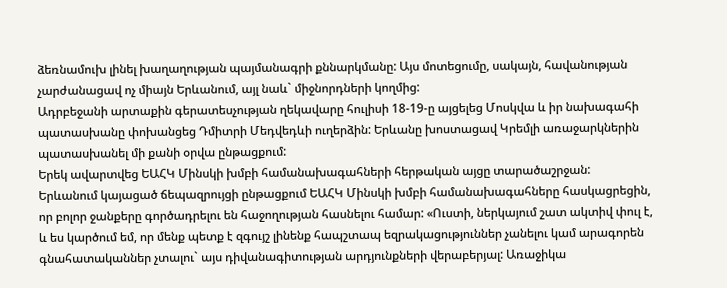ձեռնամուխ լինել խաղաղության պայմանագրի քննարկմանը: Այս մոտեցումը, սակայն, հավանության չարժանացավ ոչ միայն Երևանում, այլ նաև` միջնորդների կողմից:
Ադրբեջանի արտաքին գերատեսչության ղեկավարը հուլիսի 18-19-ը այցելեց Մոսկվա և իր նախագահի պատասխանը փոխանցեց Դմիտրի Մեդվեդևի ուղերձին: Երևանը խոստացավ Կրեմլի առաջարկներին պատասխանել մի քանի օրվա ընթացքում:
Երեկ ավարտվեց ԵԱՀԿ Մինսկի խմբի համանախագահների հերթական այցը տարածաշրջան:
Երևանում կայացած ճեպազրույցի ընթացքում ԵԱՀԿ Մինսկի խմբի համանախագահները հասկացրեցին, որ բոլոր ջանքերը գործադրելու են հաջողության հասնելու համար: «Ուստի, ներկայում շատ ակտիվ փուլ է, և ես կարծում եմ, որ մենք պետք է զգույշ լինենք հապշտապ եզրակացություններ չանելու կամ արագորեն գնահատականներ չտալու` այս դիվանագիտության արդյունքների վերաբերյալ: Առաջիկա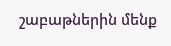շաբաթներին մենք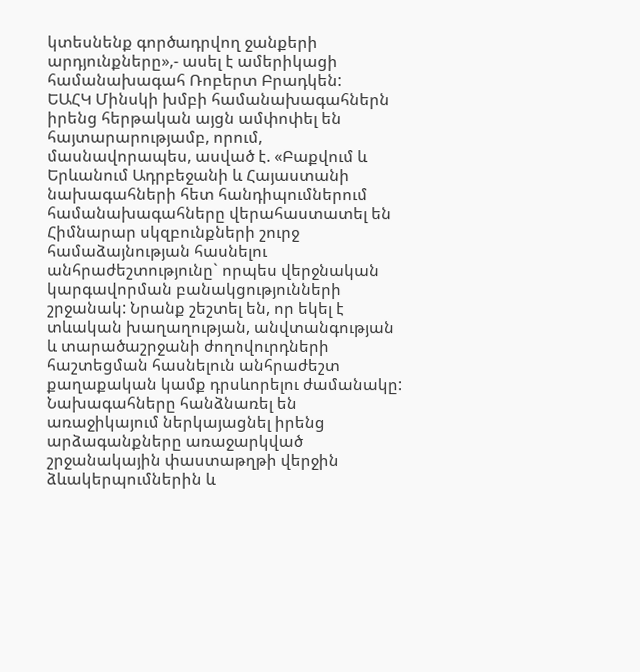կտեսնենք գործադրվող ջանքերի արդյունքները»,- ասել է ամերիկացի համանախագահ Ռոբերտ Բրադկեն:
ԵԱՀԿ Մինսկի խմբի համանախագահներն իրենց հերթական այցն ամփոփել են հայտարարությամբ, որում, մասնավորապես, ասված է. «Բաքվում և Երևանում Ադրբեջանի և Հայաստանի նախագահների հետ հանդիպումներում համանախագահները վերահաստատել են Հիմնարար սկզբունքների շուրջ համաձայնության հասնելու անհրաժեշտությունը` որպես վերջնական կարգավորման բանակցությունների շրջանակ: Նրանք շեշտել են, որ եկել է տևական խաղաղության, անվտանգության և տարածաշրջանի ժողովուրդների հաշտեցման հասնելուն անհրաժեշտ քաղաքական կամք դրսևորելու ժամանակը: Նախագահները հանձնառել են առաջիկայում ներկայացնել իրենց արձագանքները առաջարկված շրջանակային փաստաթղթի վերջին ձևակերպումներին և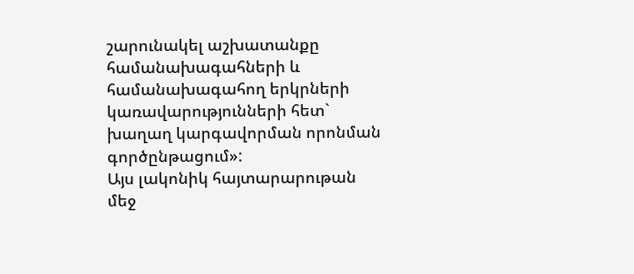շարունակել աշխատանքը համանախագահների և համանախագահող երկրների կառավարությունների հետ` խաղաղ կարգավորման որոնման գործընթացում»:
Այս լակոնիկ հայտարարութան մեջ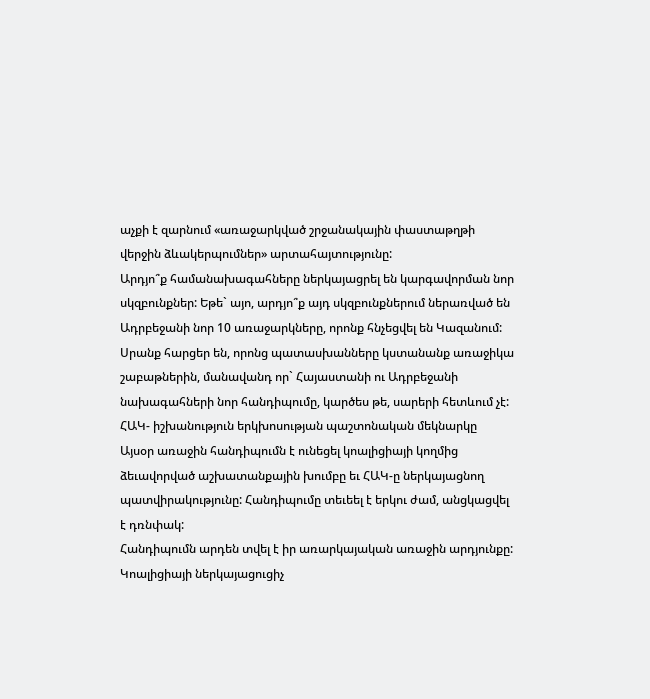աչքի է զարնում «առաջարկված շրջանակային փաստաթղթի վերջին ձևակերպումներ» արտահայտությունը:
Արդյո՞ք համանախագահները ներկայացրել են կարգավորման նոր սկզբունքներ: Եթե` այո, արդյո՞ք այդ սկզբունքներում ներառված են Ադրբեջանի նոր 10 առաջարկները, որոնք հնչեցվել են Կազանում:
Սրանք հարցեր են, որոնց պատասխանները կստանանք առաջիկա շաբաթներին, մանավանդ որ` Հայաստանի ու Ադրբեջանի նախագահների նոր հանդիպումը, կարծես թե, սարերի հետևում չէ:
ՀԱԿ- իշխանություն երկխոսության պաշտոնական մեկնարկը
Այսօր առաջին հանդիպումն է ունեցել կոալիցիայի կողմից ձեւավորված աշխատանքային խումբը եւ ՀԱԿ-ը ներկայացնող պատվիրակությունը: Հանդիպումը տեւեել է երկու ժամ, անցկացվել է դռնփակ:
Հանդիպումն արդեն տվել է իր առարկայական առաջին արդյունքը:
Կոալիցիայի ներկայացուցիչ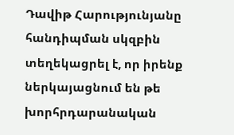Դավիթ Հարությունյանը հանդիպման սկզբին տեղեկացրել է, որ իրենք ներկայացնում են թե խորհրդարանական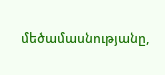մեծամասնությանը,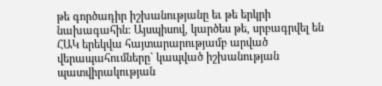թե գործադիր իշխանությանը եւ թե երկրի նախագահին: Այսպիսով, կարծես թե, սրբագրվել են ՀԱԿ երեկվա հայտարարությամբ արված վերապահումները` կապված իշխանության պատվիրակության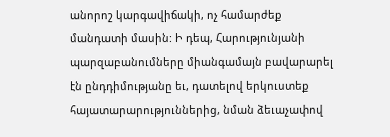անորոշ կարգավիճակի, ոչ համարժեք մանդատի մասին: Ի դեպ, Հարությունյանի պարզաբանումները միանգամայն բավարարել էն ընդդիմությանը եւ, դատելով երկուստեք հայատարարություններից, նման ձեւաչափով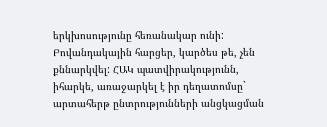երկխոսությունը հեռանակար ունի:
Բովանդակային հարցեր, կարծես թե, չեն քննարկվել: ՀԱԿ պատվիրակությունն, իհարկե, առաջարկել է իր դեղատոմսը` արտահերթ ընտրությունների անցկացման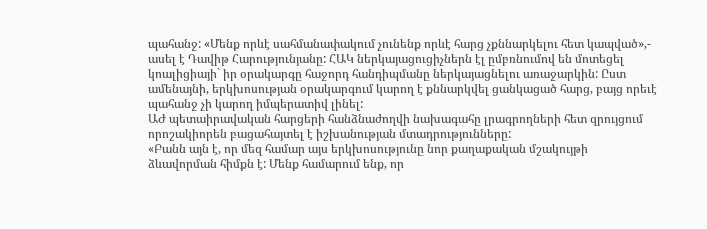պահանջ: «Մենք որևէ սահմանափակում չունենք որևէ հարց չքննարկելու հետ կապված»,- ասել է Դավիթ Հարությունյանը: ՀԱԿ ներկայացուցիչներն էլ ըմբռնումով են մոտեցել կոալիցիայի` իր օրակարգը հաջորդ հանդիպմանը ներկայացնելու առաջարկին: Ըստ ամենայնի, երկխոսության օրակարգում կարող է քննարկվել ցանկացած հարց, բայց որեւէ պահանջ չի կարող իմպերատիվ լինել:
ԱԺ պետաիրավական հարցերի հանձնաժողվի նախագահը լրագրողների հետ զրույցում որոշակիորեն բացահայտել է իշխանության մտադրությունները:
«Բանն այն է, որ մեզ համար այս երկխոսությունը նոր քաղաքական մշակույթի ձևավորման հիմքն է: Մենք համարում ենք, որ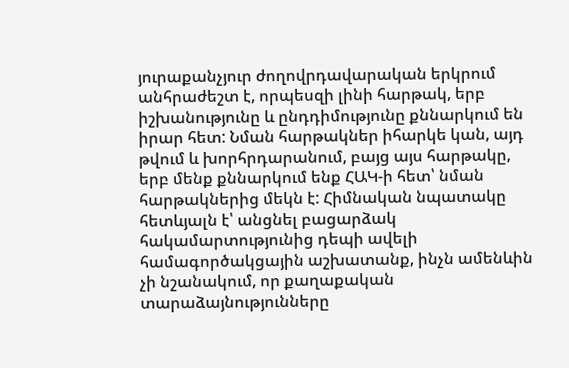յուրաքանչյուր ժողովրդավարական երկրում անհրաժեշտ է, որպեսզի լինի հարթակ, երբ իշխանությունը և ընդդիմությունը քննարկում են իրար հետ: Նման հարթակներ իհարկե կան, այդ թվում և խորհրդարանում, բայց այս հարթակը, երբ մենք քննարկում ենք ՀԱԿ-ի հետ՝ նման հարթակներից մեկն է: Հիմնական նպատակը հետևյալն է՝ անցնել բացարձակ հակամարտությունից դեպի ավելի համագործակցային աշխատանք, ինչն ամենևին չի նշանակում, որ քաղաքական տարաձայնությունները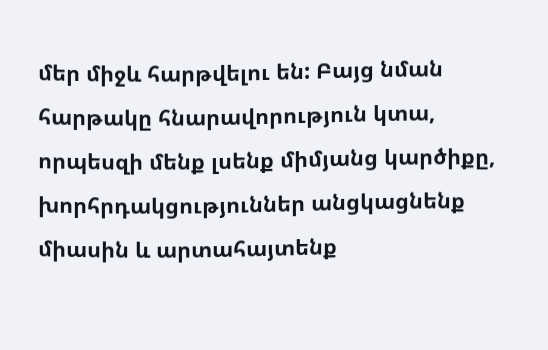մեր միջև հարթվելու են: Բայց նման հարթակը հնարավորություն կտա, որպեսզի մենք լսենք միմյանց կարծիքը, խորհրդակցություններ անցկացնենք միասին և արտահայտենք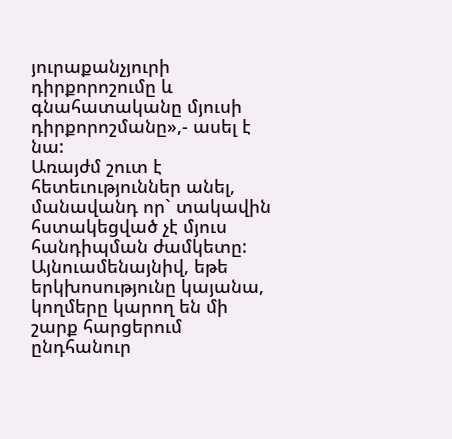յուրաքանչյուրի դիրքորոշումը և գնահատականը մյուսի դիրքորոշմանը»,- ասել է նա:
Առայժմ շուտ է հետեւություններ անել, մանավանդ որ` տակավին հստակեցված չէ մյուս հանդիպման ժամկետը: Այնուամենայնիվ, եթե երկխոսությունը կայանա, կողմերը կարող են մի շարք հարցերում ընդհանուր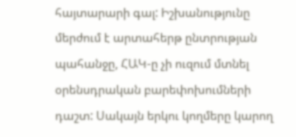հայտարարի գալ: Իշխանությունը մերժում է արտահերթ ընտրության պահանջը, ՀԱԿ-ը չի ուզում մտնել օրենսդրական բարեփոխումների դաշտ: Սակայն երկու կողմերը կարող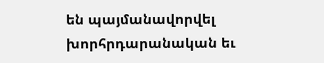են պայմանավորվել խորհրդարանական եւ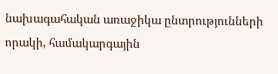նախագահական առաջիկա ընտրությունների որակի, համակարգային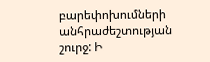բարեփոխումների անհրաժեշտության շուրջ: Ի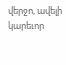վերջո, ավելի կարեւոր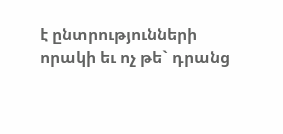է ընտրությունների որակի եւ ոչ թե` դրանց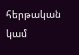հերթական կամ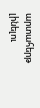արտահերթ լինելու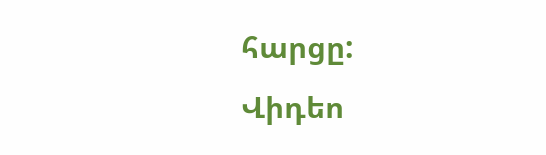հարցը:
Վիդեո